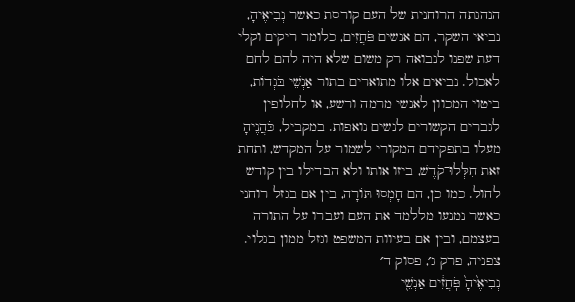הנהגתה הרוחנית של העם קורסת כאשר נְבִיאֶיהָ, נביאי השקר, הם אנשים פֹּחֲזִים, כלומר ריקים וקלי דעת שפנו לנבואה רק משום שלא היה להם לחם לאכול. נביאים אלו מתוארים בתור אַנְשֵׁי בֹּגְדוֹת, ביטוי המכוון לאנשי מרמה ורשע, או לחלופין לגברים הקשורים לנשים נואפות. במקביל, כֹּהֲנֶיהָ מעלו בתפקידם המקורי לשמור על המקדש, ותחת זאת חִלְּלוּ־קֹדֶשׁ, ביזו אותו ולא הבדילו בין קודש לחול. כמו כן, הם חָמְסוּ תּוֹרָה, בין אם בגזל רוחני כאשר נמנעו מללמד את העם ועברו על התורה בעצמם, ובין אם בעיוות המשפט וגזל ממון בגלוי.
צפניה, פרק ג׳, פסוק ד׳
נְבִיאֶ֙יהָ֙ פֹּֽחֲזִ֔ים אַנְשֵׁ֖י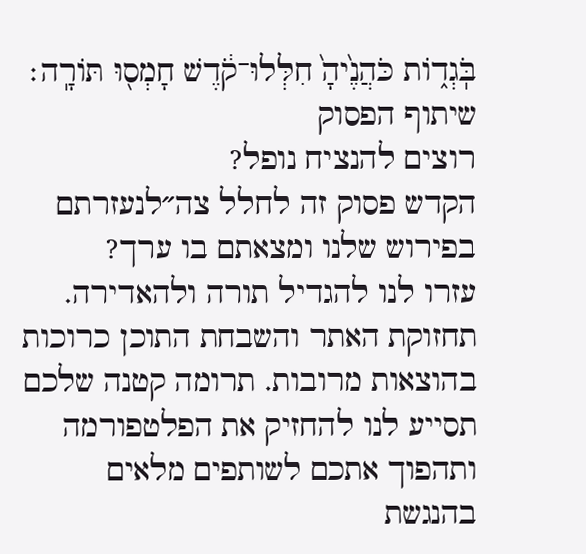בֹּֽגְד֑וֹת כֹּהֲנֶ֙יהָ֙ חִלְּלוּ־קֹ֔דֶשׁ חָמְס֖וּ תּוֹרָֽה׃
שיתוף הפסוק
רוצים להנציח נופל?
הקדש פסוק זה לחלל צה״לנעזרתם בפירוש שלנו ומצאתם בו ערך?
עזרו לנו להגדיל תורה ולהאדירה. תחזוקת האתר והשבחת התוכן כרוכות בהוצאות מרובות. תרומה קטנה שלכם תסייע לנו להחזיק את הפלטפורמה ותהפוך אתכם לשותפים מלאים בהנגשת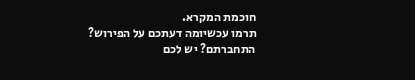חוכמת המקרא.
תרמו עכשיומה דעתכם על הפירוש?
התחברתם? יש לכם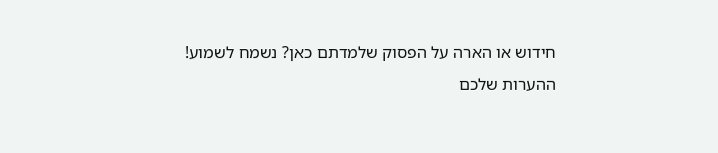חידוש או הארה על הפסוק שלמדתם כאן? נשמח לשמוע!
ההערות שלכם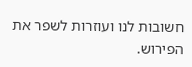חשובות לנו ועוזרות לשפר את הפירוש.